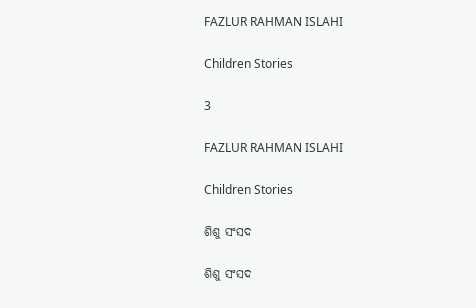FAZLUR RAHMAN ISLAHI

Children Stories

3

FAZLUR RAHMAN ISLAHI

Children Stories

ଶିଶୁ ସଂସଦ

ଶିଶୁ ସଂସଦ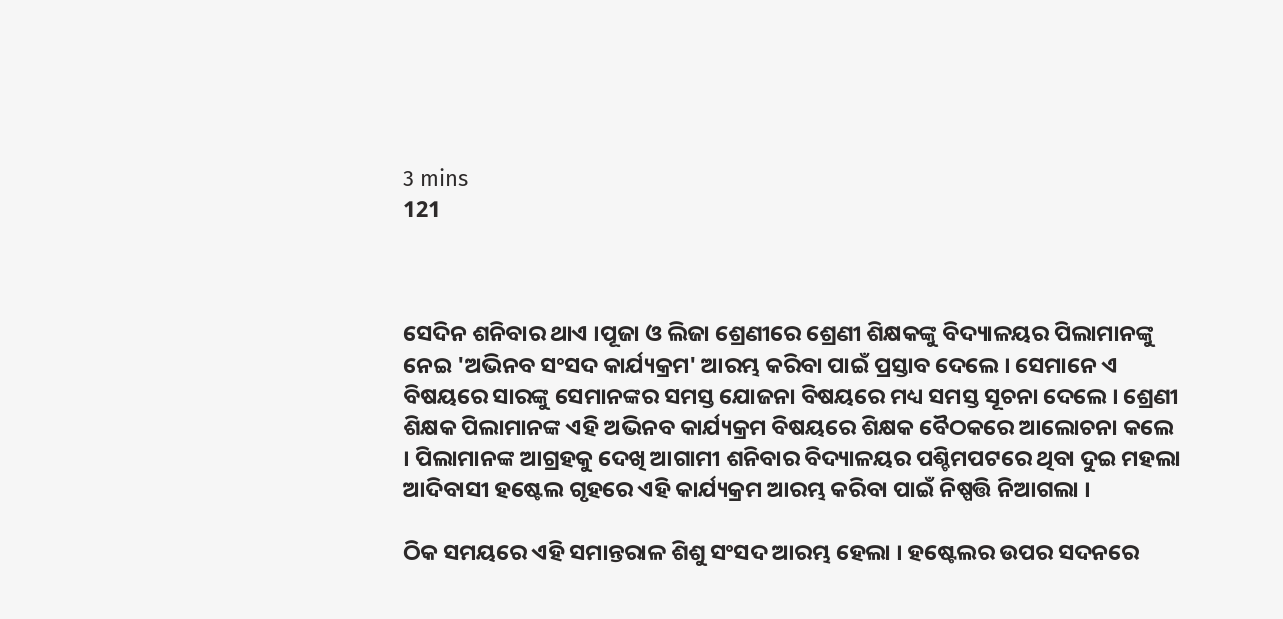3 mins
121



ସେଦିନ ଶନିବାର ଥାଏ ।ପୂଜା ଓ ଲିଜା ଶ୍ରେଣୀରେ ଶ୍ରେଣୀ ଶିକ୍ଷକଙ୍କୁ ବିଦ୍ୟାଳୟର ପିଲାମାନଙ୍କୁ ନେଇ 'ଅଭିନବ ସଂସଦ କାର୍ଯ୍ୟକ୍ରମ' ଆରମ୍ଭ କରିବା ପାଇଁ ପ୍ରସ୍ତାବ ଦେଲେ । ସେମାନେ ଏ ବିଷୟରେ ସାରଙ୍କୁ ସେମାନଙ୍କର ସମସ୍ତ ଯୋଜନା ବିଷୟରେ ମଧ୍ୟ ସମସ୍ତ ସୂଚନା ଦେଲେ । ଶ୍ରେଣୀ ଶିକ୍ଷକ ପିଲାମାନଙ୍କ ଏହି ଅଭିନବ କାର୍ଯ୍ୟକ୍ରମ ବିଷୟରେ ଶିକ୍ଷକ ବୈଠକରେ ଆଲୋଚନା କଲେ । ପିଲାମାନଙ୍କ ଆଗ୍ରହକୁ ଦେଖି ଆଗାମୀ ଶନିବାର ବିଦ୍ୟାଳୟର ପଶ୍ଚିମପଟରେ ଥିବା ଦୁଇ ମହଲା ଆଦିବାସୀ ହଷ୍ଟେଲ ଗୃହରେ ଏହି କାର୍ଯ୍ୟକ୍ରମ ଆରମ୍ଭ କରିବା ପାଇଁ ନିଷ୍ପତ୍ତି ନିଆଗଲା ।

ଠିକ ସମୟରେ ଏହି ସମାନ୍ତରାଳ ଶିଶୁ ସଂସଦ ଆରମ୍ଭ ହେଲା । ହଷ୍ଟେଲର ଉପର ସଦନରେ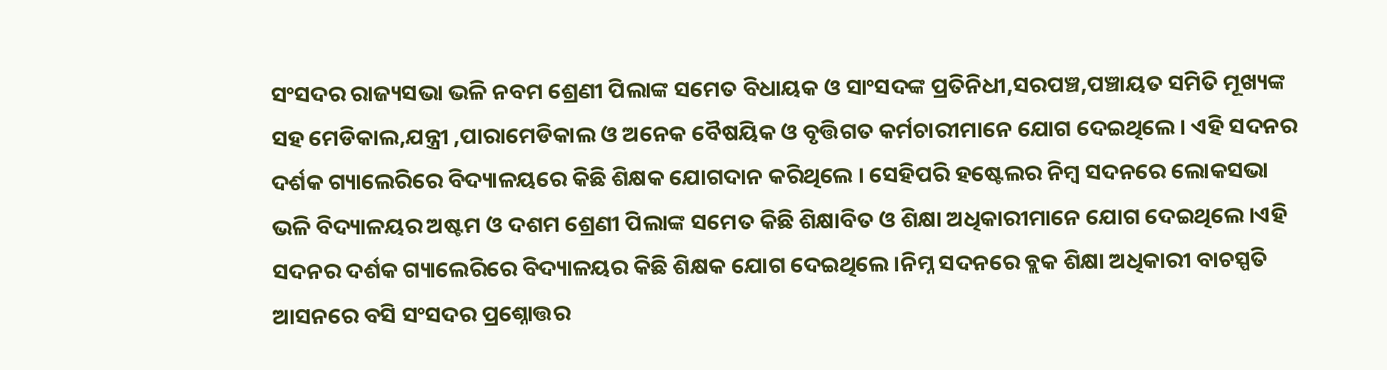ସଂସଦର ରାଜ୍ୟସଭା ଭଳି ନବମ ଶ୍ରେଣୀ ପିଲାଙ୍କ ସମେତ ବିଧାୟକ ଓ ସାଂସଦଙ୍କ ପ୍ରତିନିଧୀ,ସରପଞ୍ଚ,ପଞ୍ଚାୟତ ସମିତି ମୂଖ୍ୟଙ୍କ ସହ ମେଡିକାଲ,ଯନ୍ତ୍ରୀ ,ପାରାମେଡିକାଲ ଓ ଅନେକ ବୈଷୟିକ ଓ ବୃତ୍ତିଗତ କର୍ମଚାରୀମାନେ ଯୋଗ ଦେଇଥିଲେ । ଏହି ସଦନର ଦର୍ଶକ ଗ୍ୟାଲେରିରେ ବିଦ୍ୟାଳୟରେ କିଛି ଶିକ୍ଷକ ଯୋଗଦାନ କରିଥିଲେ । ସେହିପରି ହଷ୍ଟେଲର ନିମ୍ବ ସଦନରେ ଲୋକସଭା ଭଳି ବିଦ୍ୟାଳୟର ଅଷ୍ଟମ ଓ ଦଶମ ଶ୍ରେଣୀ ପିଲାଙ୍କ ସମେତ କିଛି ଶିକ୍ଷାବିତ ଓ ଶିକ୍ଷା ଅଧିକାରୀମାନେ ଯୋଗ ଦେଇଥିଲେ ।ଏହି ସଦନର ଦର୍ଶକ ଗ୍ୟାଲେରିରେ ବିଦ୍ୟାଳୟର କିଛି ଶିକ୍ଷକ ଯୋଗ ଦେଇଥିଲେ ।ନିମ୍ନ ସଦନରେ ବ୍ଲକ ଶିକ୍ଷା ଅଧିକାରୀ ବାଚସ୍ପତି ଆସନରେ ବସି ସଂସଦର ପ୍ରଶ୍ନୋତ୍ତର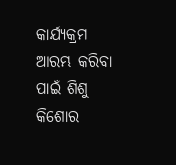କାର୍ଯ୍ୟକ୍ରମ ଆରମ୍ଭ କରିବା ପାଇଁ ଶିଶୁ କିଶୋର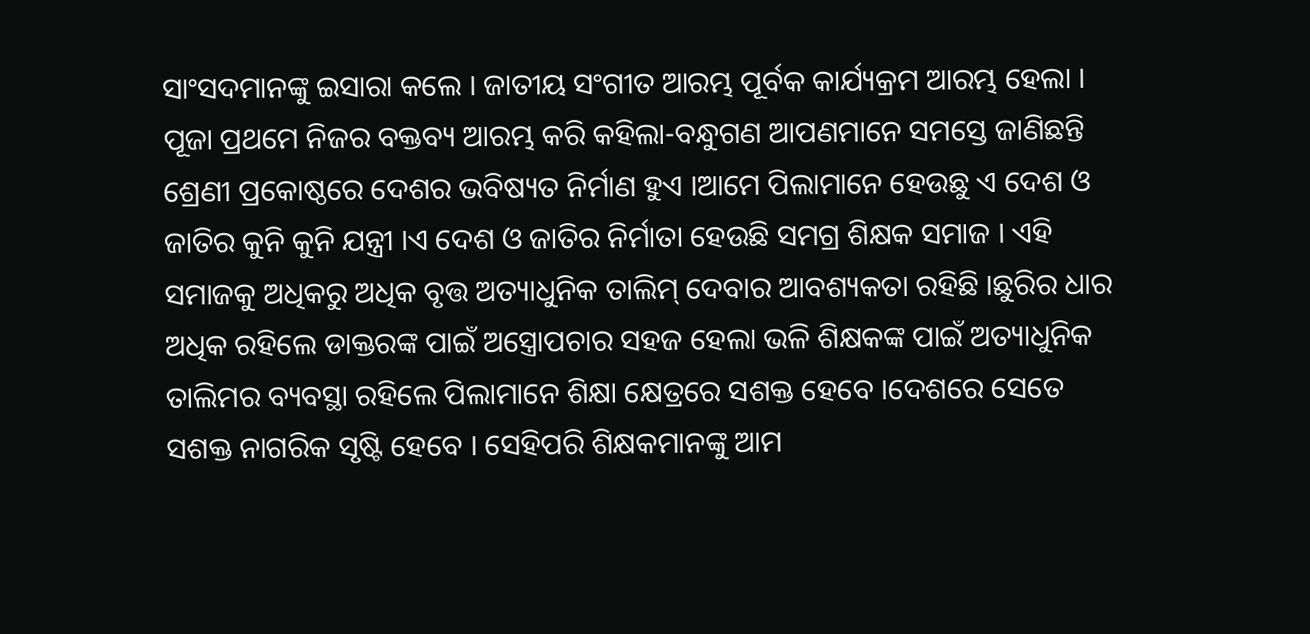ସାଂସଦମାନଙ୍କୁ ଇସାରା କଲେ । ଜାତୀୟ ସଂଗୀତ ଆରମ୍ଭ ପୂର୍ବକ କାର୍ଯ୍ୟକ୍ରମ ଆରମ୍ଭ ହେଲା । ପୂଜା ପ୍ରଥମେ ନିଜର ବକ୍ତବ୍ୟ ଆରମ୍ଭ କରି କହିଲା-ବନ୍ଧୁଗଣ ଆପଣମାନେ ସମସ୍ତେ ଜାଣିଛନ୍ତି ଶ୍ରେଣୀ ପ୍ରକୋଷ୍ଠରେ ଦେଶର ଭବିଷ୍ୟତ ନିର୍ମାଣ ହୁଏ ।ଆମେ ପିଲାମାନେ ହେଉଛୁ ଏ ଦେଶ ଓ ଜାତିର କୁନି କୁନି ଯନ୍ତ୍ରୀ ।ଏ ଦେଶ ଓ ଜାତିର ନିର୍ମାତା ହେଉଛି ସମଗ୍ର ଶିକ୍ଷକ ସମାଜ । ଏହି ସମାଜକୁ ଅଧିକରୁ ଅଧିକ ବୃତ୍ତ ଅତ୍ୟାଧୁନିକ ତାଲିମ୍ ଦେବାର ଆବଶ୍ୟକତା ରହିଛି ।ଛୁରିର ଧାର ଅଧିକ ରହିଲେ ଡାକ୍ତରଙ୍କ ପାଇଁ ଅସ୍ତ୍ରୋପଚାର ସହଜ ହେଲା ଭଳି ଶିକ୍ଷକଙ୍କ ପାଇଁ ଅତ୍ୟାଧୁନିକ ତାଲିମର ବ୍ୟବସ୍ଥା ରହିଲେ ପିଲାମାନେ ଶିକ୍ଷା କ୍ଷେତ୍ରରେ ସଶକ୍ତ ହେବେ ।ଦେଶରେ ସେତେ ସଶକ୍ତ ନାଗରିକ ସୃଷ୍ଟି ହେବେ । ସେହିପରି ଶିକ୍ଷକମାନଙ୍କୁ ଆମ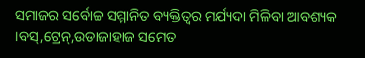ସମାଜର ସର୍ବୋଚ୍ଚ ସମ୍ମାନିତ ବ୍ୟକ୍ତିତ୍ବର ମର୍ଯ୍ୟଦା ମିଳିବା ଆବଶ୍ୟକ ।ବସ୍,ଟ୍ରେନ୍,ଉଡାଜାହାଜ ସମେତ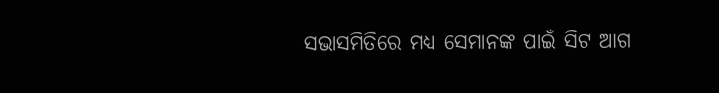ସଭାସମିତିରେ ମଧ୍ୟ ସେମାନଙ୍କ ପାଇଁ ସିଟ ଆଗ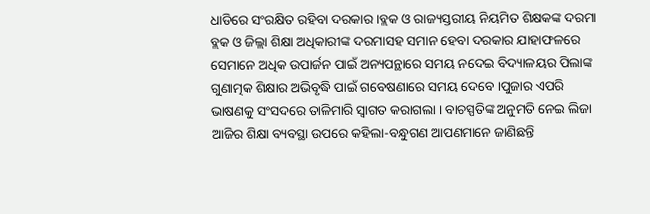ଧାଡିରେ ସଂରକ୍ଷିତ ରହିବା ଦରକାର ।ବ୍ଲକ ଓ ରାଜ୍ୟସ୍ତରୀୟ ନିୟମିତ ଶିକ୍ଷକଙ୍କ ଦରମା ବ୍ଲକ ଓ ଜିଲ୍ଲା ଶିକ୍ଷା ଅଧିକାରୀଙ୍କ ଦରମାସହ ସମାନ ହେବା ଦରକାର ଯାହାଫଳରେ ସେମାନେ ଅଧିକ ଉପାର୍ଜନ ପାଇଁ ଅନ୍ୟପନ୍ଥାରେ ସମୟ ନଦେଇ ବିଦ୍ୟାଳୟର ପିଲାଙ୍କ ଗୁଣାତ୍ମକ ଶିକ୍ଷାର ଅଭିବୃଦ୍ଧି ପାଇଁ ଗବେଷଣାରେ ସମୟ ଦେବେ ।ପୁଜାର ଏପରି ଭାଷଣକୁ ସଂସଦରେ ତାଳିମାରି ସ୍ବାଗତ କରାଗଲା । ବାଚସ୍ପତିଙ୍କ ଅନୁମତି ନେଇ ଲିଜା ଆଜିର ଶିକ୍ଷା ବ୍ୟବସ୍ଥା ଉପରେ କହିଲା-ବନ୍ଧୁଗଣ ଆପଣମାନେ ଜାଣିଛନ୍ତି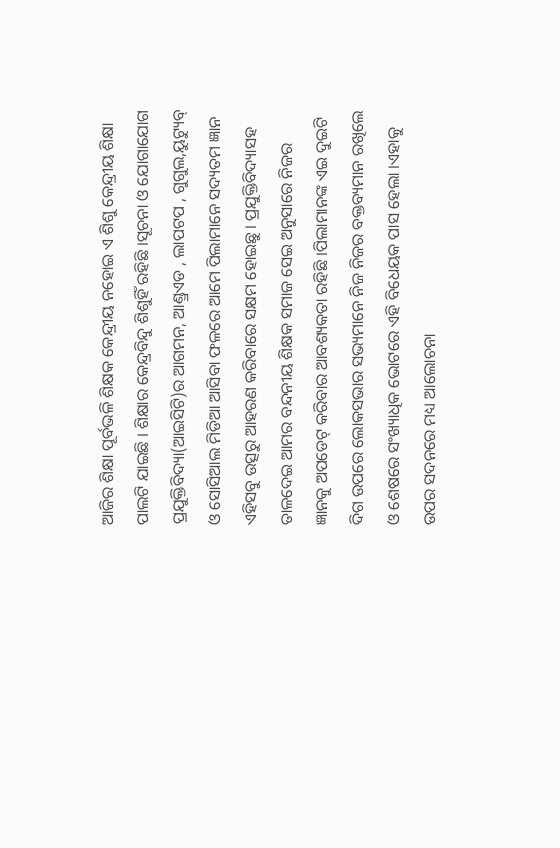ଆଜିର ଶିକ୍ଷା ପୂର୍ବଭଳି ଶିକ୍ଷକ କେନ୍ଦ୍ରୀୟ ନହୋଇ ଏ ଶିଶୁ କେନ୍ଦ୍ରୀୟ ଶିକ୍ଷା ପାଲଟି ଯାଇଛି । ଶିକ୍ଷାର କେନ୍ଦ୍ରବିନ୍ଦୁ ଶିଶୁହିଁ ରହିଛି ।ସୂଚନା ଓ ଯୋଗାଯୋଗ ପ୍ରଯୁକ୍ତିବିଦ୍ୟା(ଆଇସିଟି)ର ଆଗମନ, ଆଣ୍ଡ୍ରଏଡ , ଲାପଟପ , ଗୁଗୁଲ,ୟୁଟ୍ୟୁବ୍ ଓ ସୋସିଆଲ ମିଡିଆ ଆସିବା ଫଳରେ ଆମେ ପିଲାମାନେ ସଦ୍ୟତମ ଜ୍ଞାନ ଏହିସବୁ ଉତ୍ସରୁ ଆହରଣ କରିବାରେ ସକ୍ଷମ ହୋଇଛୁ । ପ୍ରଯୁକ୍ତିବିଦ୍ୟାସହ ତାଳଦେଇ ଆମର ବନ୍ଦନୀୟ ଶିକ୍ଷକ ସମାଜ ସେଇ ଅନୁସାରେ ନିଜର ଜ୍ଞାନକୁ ଅପଡେଟ୍ କରିବାର ଆବଶ୍ୟକତା ରହିଛି ।ପିଲାମାନଙ୍କ ଏଇ ଦୁଇଟି ଦିଗ ଉପରେ ଲୋକସଭାର ସଭ୍ୟମାନେ ନିଜ ନିଜର ବକ୍ତବ୍ୟମାନ ରଖିଲେ ଓ ଶେଷରେ ସଂଖ୍ୟାଧିକ ଭୋଟରେ ଏହି ବିଧେୟକ ପାସ ହେଲା ।ଏହାକୁ ଉପର ସଦନରେ ମଧ୍ୟ ଆଲୋଚନା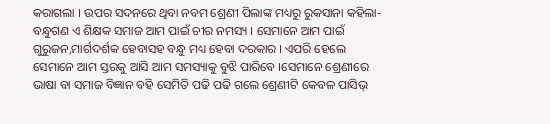କରାଗଲା । ଉପର ସଦନରେ ଥିବା ନବମ ଶ୍ରେଣୀ ପିଲାଙ୍କ ମଧ୍ୟରୁ ରୁକସାନା କହିଲା-ବନ୍ଧୁଗଣ ଏ ଶିକ୍ଷକ ସମାଜ ଆମ ପାଇଁ ଚୀର ନମସ୍ୟ । ସେମାନେ ଆମ ପାଇଁ ଗୁରୁଜନ,ମାର୍ଗଦର୍ଶକ ହେବାସହ ବନ୍ଧୁ ମଧ୍ୟ ହେବା ଦରକାର । ଏପରି ହେଲେ ସେମାନେ ଆମ ସ୍ତରକୁ ଆସି ଆମ ସମସ୍ୟାକୁ ବୁଝି ପାରିବେ ।ସେମାନେ ଶ୍ରେଣୀରେ ଭାଷା ବା ସମାଜ ବିଜ୍ଞାନ ବହି ସେମିତି ପଢି ପଢି ଗଲେ ଶ୍ରେଣୀଟି କେବଳ ପାସିଭ୍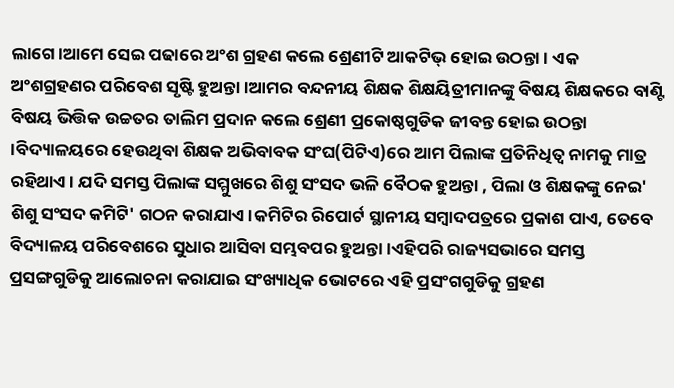ଲାଗେ ।ଆମେ ସେଇ ପଢାରେ ଅଂଶ ଗ୍ରହଣ କଲେ ଶ୍ରେଣୀଟି ଆକଟିଭ୍ ହୋଇ ଉଠନ୍ତା । ଏକ ଅଂଶଗ୍ରହଣର ପରିବେଶ ସୃଷ୍ଟି ହୁଅନ୍ତା ।ଆମର ବନ୍ଦନୀୟ ଶିକ୍ଷକ ଶିକ୍ଷୟିତ୍ରୀମାନଙ୍କୁ ବିଷୟ ଶିକ୍ଷକରେ ବାଣ୍ଟି ବିଷୟ ଭିତ୍ତିକ ଉଚ୍ଚତର ତାଲିମ ପ୍ରଦାନ କଲେ ଶ୍ରେଣୀ ପ୍ରକୋଷ୍ଠଗୁଡିକ ଜୀବନ୍ତ ହୋଇ ଉଠନ୍ତା ।ବିଦ୍ୟାଳୟରେ ହେଉଥିବା ଶିକ୍ଷକ ଅଭିବାବକ ସଂଘ(ପିଟିଏ)ରେ ଆମ ପିଲାଙ୍କ ପ୍ରତିନିଧିତ୍ବ ନାମକୁ ମାତ୍ର ରହିଥାଏ । ଯଦି ସମସ୍ତ ପିଲାଙ୍କ ସମ୍ମୁଖରେ ଶିଶୁ ସଂସଦ ଭଳି ବୈଠକ ହୁଅନ୍ତା , ପିଲା ଓ ଶିକ୍ଷକଙ୍କୁ ନେଇ' ଶିଶୁ ସଂସଦ କମିଟି' ଗଠନ କରାଯାଏ।କମିଟିର ରିପୋର୍ଟ ସ୍ଥାନୀୟ ସମ୍ବାଦପତ୍ରରେ ପ୍ରକାଶ ପାଏ, ତେବେ ବିଦ୍ୟାଳୟ ପରିବେଶରେ ସୁଧାର ଆସିବା ସମ୍ଭବପର ହୁଅନ୍ତା ।ଏହିପରି ରାଜ୍ୟସଭାରେ ସମସ୍ତ ପ୍ରସଙ୍ଗଗୁଡିକୁ ଆଲୋଚନା କରାଯାଇ ସଂଖ୍ୟାଧିକ ଭୋଟରେ ଏହି ପ୍ରସଂଗଗୁଡିକୁ ଗ୍ରହଣ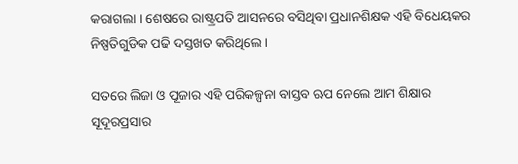କରାଗଲା । ଶେଷରେ ରାଷ୍ଟ୍ରପତି ଆସନରେ ବସିଥିବା ପ୍ରଧାନଶିକ୍ଷକ ଏହି ବିଧେୟକର ନିଷ୍ପତିଗୁଡିକ ପଢି ଦସ୍ତଖତ କରିଥିଲେ ।

ସତରେ ଲିଜା ଓ ପୂଜାର ଏହି ପରିକଳ୍ପନା ବାସ୍ତବ ଋପ ନେଲେ ଆମ ଶିକ୍ଷାର ସୂଦୂରପ୍ରସାର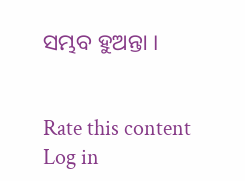ସମ୍ଭବ ହୁଅନ୍ତା ।


Rate this content
Log in